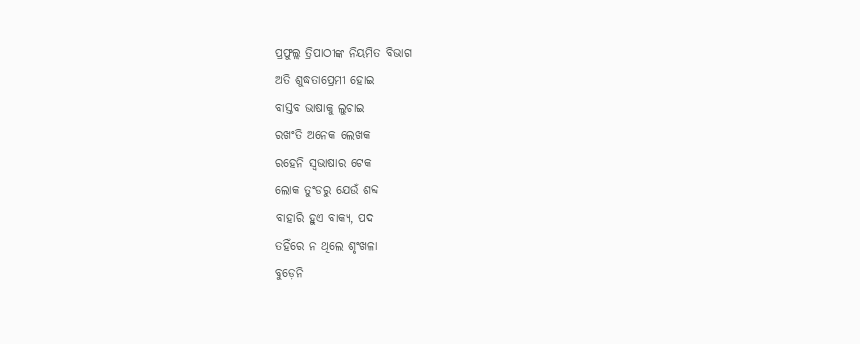ପ୍ରଫୁଲ୍ଲ ତ୍ରିପାଠୀଙ୍କ ନିୟମିତ ବିଭାଗ
ଅତି ଶୁଦ୍ଧତାପ୍ରେମୀ ହୋଇ
ବାସ୍ତବ ଭାଷାକୁ ଲୁଚାଇ
ରଖଂତି ଅନେକ ଲେଖକ
ରହେନି ସ୍ବଭାଷାର ଟେକ
ଲୋକ ତୁଂଡରୁ ଯେଉଁ ଶବ୍ଦ
ବାହାରି ହୁଏ ବାକ୍ୟ, ପଦ
ତହିଁରେ ନ ଥିଲେ ଶୃଂଖଳା
ବୁଡ଼େନି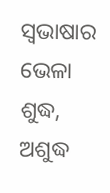ସ୍ବଭାଷାର ଭେଳା
ଶୁଦ୍ଧ, ଅଶୁଦ୍ଧ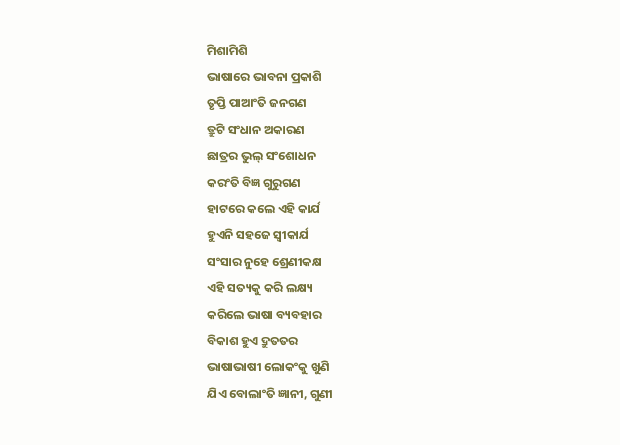ମିଶାମିଶି
ଭାଷାରେ ଭାବନା ପ୍ରକାଶି
ତୃପ୍ତି ପାଆଂତି ଜନଗଣ
ତ୍ରୁଟି ସଂଧାନ ଅକାରଣ
ଛାତ୍ରର ଭୁଲ୍ ସଂଶୋଧନ
କରଂତି ବିଜ୍ଞ ଗୁରୁଗଣ
ହାଟରେ କଲେ ଏହି କାର୍ଯ
ହୁଏନି ସହଜେ ସ୍ବୀକାର୍ଯ
ସଂସାର ନୁହେ ଶ୍ରେଣୀକକ୍ଷ
ଏହି ସତ୍ୟକୁ କରି ଲକ୍ଷ୍ୟ
କରିଲେ ଭାଷା ବ୍ୟବହାର
ବିକାଶ ହୁଏ ଦ୍ରୁତତର
ଭାଷାଭାଷୀ ଲୋକଂକୁ ଖୁଣି
ଯିଏ ବୋଲାଂତି ଜ୍ଞାନୀ, ଗୁଣୀ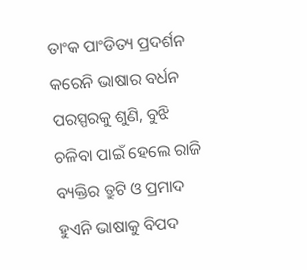ତାଂକ ପାଂଡିତ୍ୟ ପ୍ରଦର୍ଶନ
କରେନି ଭାଷାର ବର୍ଧନ
ପରସ୍ପରକୁ ଶୁଣି, ବୁଝି
ଚଳିବା ପାଇଁ ହେଲେ ରାଜି
ବ୍ୟକ୍ତିର ତ୍ରୁଟି ଓ ପ୍ରମାଦ
ହୁଏନି ଭାଷାକୁ ବିପଦ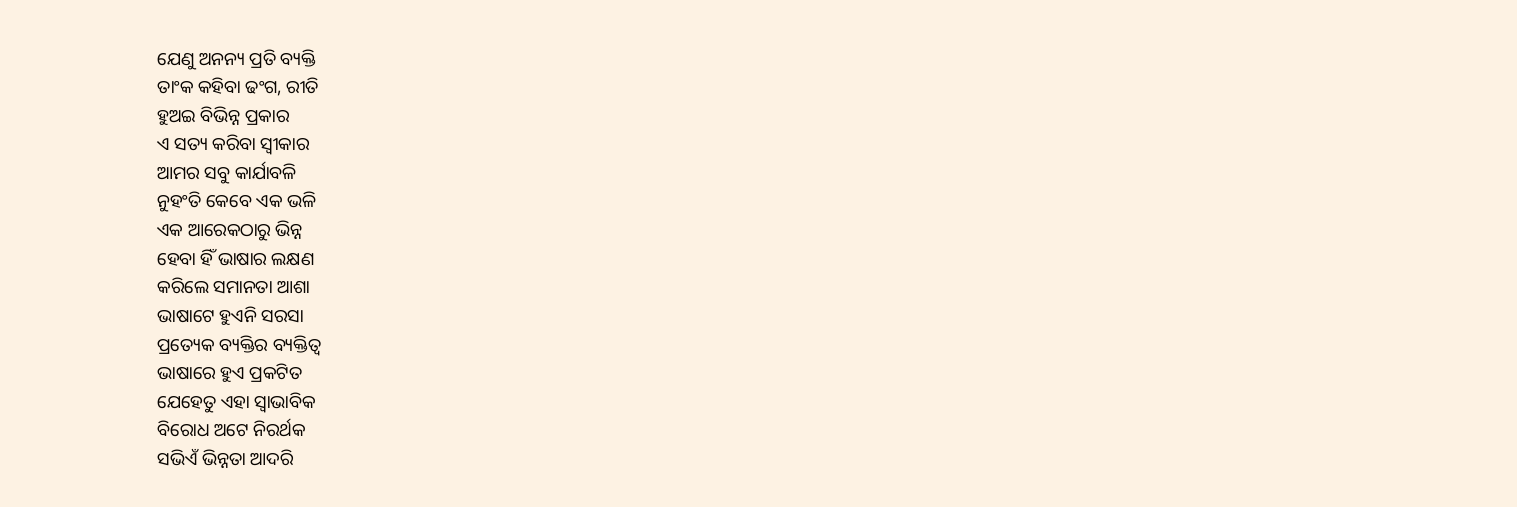ଯେଣୁ ଅନନ୍ୟ ପ୍ରତି ବ୍ୟକ୍ତି
ତାଂକ କହିବା ଢଂଗ, ରୀତି
ହୁଅଇ ବିଭିନ୍ନ ପ୍ରକାର
ଏ ସତ୍ୟ କରିବା ସ୍ବୀକାର
ଆମର ସବୁ କାର୍ଯାବଳି
ନୁହଂତି କେବେ ଏକ ଭଳି
ଏକ ଆରେକଠାରୁ ଭିନ୍ନ
ହେବା ହିଁ ଭାଷାର ଲକ୍ଷଣ
କରିଲେ ସମାନତା ଆଶା
ଭାଷାଟେ ହୁଏନି ସରସା
ପ୍ରତ୍ୟେକ ବ୍ୟକ୍ତିର ବ୍ୟକ୍ତିତ୍ୱ
ଭାଷାରେ ହୁଏ ପ୍ରକଟିତ
ଯେହେତୁ ଏହା ସ୍ବାଭାବିକ
ବିରୋଧ ଅଟେ ନିରର୍ଥକ
ସଭିଏଁ ଭିନ୍ନତା ଆଦରି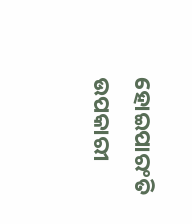ହୋଇପାରଂତି ଉପକାରୀ